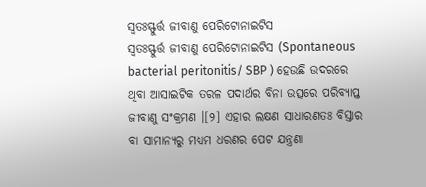ସ୍ୱତଃସ୍ଫୁର୍ତ୍ତ ଜୀବାଣୁ ପେରିଟୋନାଇଟିସ
ସ୍ୱତଃସ୍ଫୁର୍ତ୍ତ ଜୀବାଣୁ ପେରିଟୋନାଇଟିସ (Spontaneous bacterial peritonitis/ SBP ) ହେଉଛି ଉଦରରେ ଥିବା ଆସାଇଟିକ ତରଳ ପଦାର୍ଥର ବିନା ଉତ୍ସରେ ପରିବ୍ୟାପ୍ତ ଜୀବାଣୁ ସଂକ୍ରମଣ ।[୨] ଏହାର ଲକ୍ଷଣ ସାଧାରଣତଃ ବିସ୍ତାର ବା ସାମାନ୍ୟରୁ ମଧ୍ୟମ ଧରଣର ପେଟ ଯନ୍ତ୍ରଣା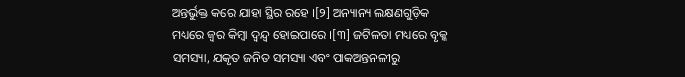ଅନ୍ତର୍ଭୁକ୍ତ କରେ ଯାହା ସ୍ଥିର ରହେ ।[୨] ଅନ୍ୟାନ୍ୟ ଲକ୍ଷଣଗୁଡ଼ିକ ମଧ୍ୟରେ ଜ୍ୱର କିମ୍ବା ଦ୍ୱନ୍ଦ୍ୱ ହୋଇପାରେ ।[୩] ଜଟିଳତା ମଧ୍ୟରେ ବୃକ୍କ ସମସ୍ୟା, ଯକୃତ ଜନିତ ସମସ୍ୟା ଏବଂ ପାକଅନ୍ତନଳୀରୁ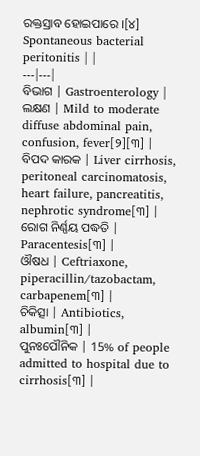ରକ୍ତସ୍ରାବ ହୋଇପାରେ ।[୪]
Spontaneous bacterial peritonitis | |
---|---|
ବିଭାଗ | Gastroenterology |
ଲକ୍ଷଣ | Mild to moderate diffuse abdominal pain, confusion, fever[୨][୩] |
ବିପଦ କାରକ | Liver cirrhosis, peritoneal carcinomatosis, heart failure, pancreatitis, nephrotic syndrome[୩] |
ରୋଗ ନିର୍ଣ୍ଣୟ ପଦ୍ଧତି | Paracentesis[୩] |
ଔଷଧ | Ceftriaxone, piperacillin/tazobactam, carbapenem[୩] |
ଚିକିତ୍ସା | Antibiotics, albumin[୩] |
ପୁନଃପୌନିକ | 15% of people admitted to hospital due to cirrhosis[୩] |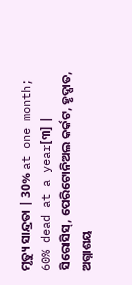ମୃତ୍ୟୁ ସାନ୍ଦ୍ରତା | 30% at one month; 60% dead at a year[୩] |
ସିରୋସିସ୍, ପେରିଟୋନିଅଲ କର୍କଟ, ହୃଦ୍ପାତ, ଅଗ୍ନାଶୟ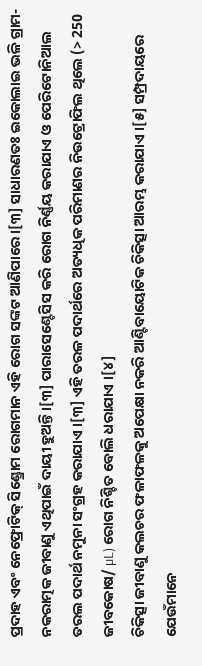ପ୍ରଦାହ ଏବଂ ନେଫ୍ରୋଟିକ୍ ସିଣ୍ଡ୍ରୋମ ରୋଗମାନ ଏହି ରୋଗ ସଙ୍କଟ ଆଣିପାରେ ।[୩] ସାଧାରଣତଃ ଇକୋଲାଇ ଭଳି ଗ୍ରାମ-ନକରାତ୍ମକ ଜୀବାଣୁ ଏଥିପାଇଁ ଦାୟୀ ହୁଅନ୍ତି ।[୩] ପାରାସେଣ୍ଟେସିସ କରି ରୋଗ ନିର୍ଣ୍ଣୟ କରାଯାଏ ଓ ପେରିଟୋନିଆଲ ତରଲ ପଦାର୍ଥ ନମୁନା ସଂଗ୍ରହ କରାଯାଏ ।[୩] ଏହି ତରଳ ପଦାର୍ଥରେ ଅତ୍ୟଧିକ ପରିମାଣର ନିଉଟ୍ରୋଫିଲ ଥିଲେ (> 250 ଜୀବକୋଷ/ µL) ରୋଗ ନିଶ୍ଚିତ ବୋଲି ଧରାଯାଏ ।[୪]
ଚିକିତ୍ସା ଜୀବାଣୁ କଲଚର ଫଳାଫଳକୁ ଅପେକ୍ଷା ନକରି ଆଣ୍ଟିବାୟୋଟିକ ଚିକିତ୍ସା ଆରମ୍ଭ କରାଯାଏ ।[୫] ସମ୍ପ୍ରଦାୟରେ ଯେଉଁମାନେ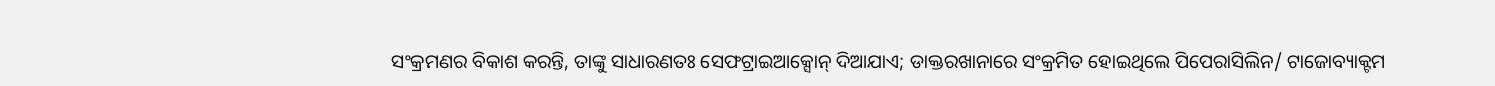ସଂକ୍ରମଣର ବିକାଶ କରନ୍ତି, ତାଙ୍କୁ ସାଧାରଣତଃ ସେଫଟ୍ରାଇଆକ୍ସୋନ୍ ଦିଆଯାଏ; ଡାକ୍ତରଖାନାରେ ସଂକ୍ରମିତ ହୋଇଥିଲେ ପିପେରାସିଲିନ/ ଟାଜୋବ୍ୟାକ୍ଟମ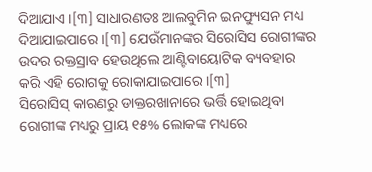ଦିଆଯାଏ ।[୩] ସାଧାରଣତଃ ଆଲବୁମିନ ଇନଫ୍ୟୁସନ ମଧ୍ୟ ଦିଆଯାଇପାରେ ।[୩] ଯେଉଁମାନଙ୍କର ସିରୋସିସ ରୋଗୀଙ୍କର ଉଦର ରକ୍ତସ୍ରାବ ହେଉଥିଲେ ଆଣ୍ଟିବାୟୋଟିକ ବ୍ୟବହାର କରି ଏହି ରୋଗକୁ ରୋକାଯାଇପାରେ ।[୩]
ସିରୋସିସ୍ କାରଣରୁ ଡାକ୍ତରଖାନାରେ ଭର୍ତ୍ତି ହୋଇଥିବା ରୋଗୀଙ୍କ ମଧ୍ୟରୁ ପ୍ରାୟ ୧୫% ଲୋକଙ୍କ ମଧ୍ୟରେ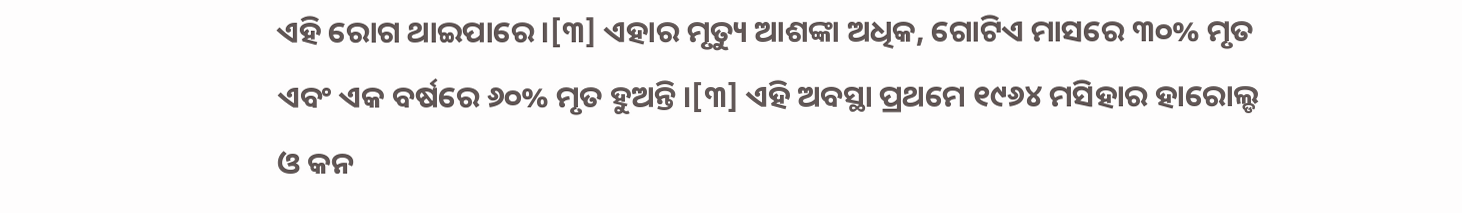ଏହି ରୋଗ ଥାଇପାରେ ।[୩] ଏହାର ମୃତ୍ୟୁ ଆଶଙ୍କା ଅଧିକ, ଗୋଟିଏ ମାସରେ ୩୦% ମୃତ ଏବଂ ଏକ ବର୍ଷରେ ୬୦% ମୃତ ହୁଅନ୍ତି ।[୩] ଏହି ଅବସ୍ଥା ପ୍ରଥମେ ୧୯୬୪ ମସିହାର ହାରୋଲ୍ଡ ଓ କନ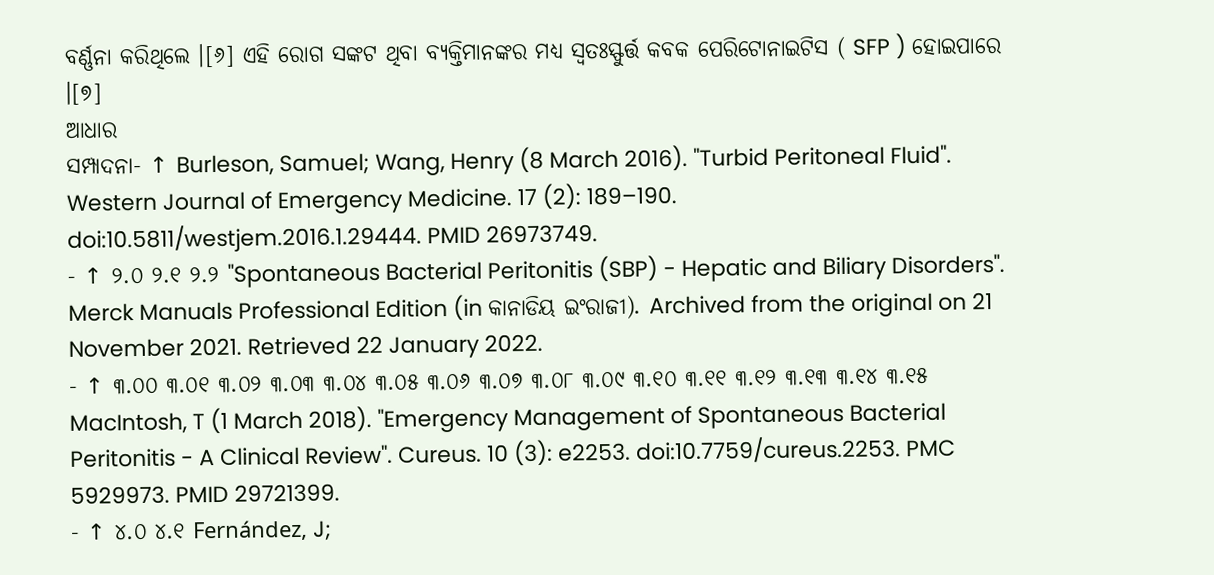ବର୍ଣ୍ଣନା କରିଥିଲେ ।[୬] ଏହି ରୋଗ ସଙ୍କଟ ଥିବା ବ୍ୟକ୍ତିମାନଙ୍କର ମଧ୍ୟ ସ୍ୱତଃସ୍ଫୁର୍ତ୍ତ କବକ ପେରିଟୋନାଇଟିସ ( SFP ) ହୋଇପାରେ ।[୭]
ଆଧାର
ସମ୍ପାଦନା- ↑ Burleson, Samuel; Wang, Henry (8 March 2016). "Turbid Peritoneal Fluid". Western Journal of Emergency Medicine. 17 (2): 189–190. doi:10.5811/westjem.2016.1.29444. PMID 26973749.
- ↑ ୨.୦ ୨.୧ ୨.୨ "Spontaneous Bacterial Peritonitis (SBP) - Hepatic and Biliary Disorders". Merck Manuals Professional Edition (in କାନାଡିୟ ଇଂରାଜୀ). Archived from the original on 21 November 2021. Retrieved 22 January 2022.
- ↑ ୩.୦୦ ୩.୦୧ ୩.୦୨ ୩.୦୩ ୩.୦୪ ୩.୦୫ ୩.୦୬ ୩.୦୭ ୩.୦୮ ୩.୦୯ ୩.୧୦ ୩.୧୧ ୩.୧୨ ୩.୧୩ ୩.୧୪ ୩.୧୫ MacIntosh, T (1 March 2018). "Emergency Management of Spontaneous Bacterial Peritonitis - A Clinical Review". Cureus. 10 (3): e2253. doi:10.7759/cureus.2253. PMC 5929973. PMID 29721399.
- ↑ ୪.୦ ୪.୧ Fernández, J;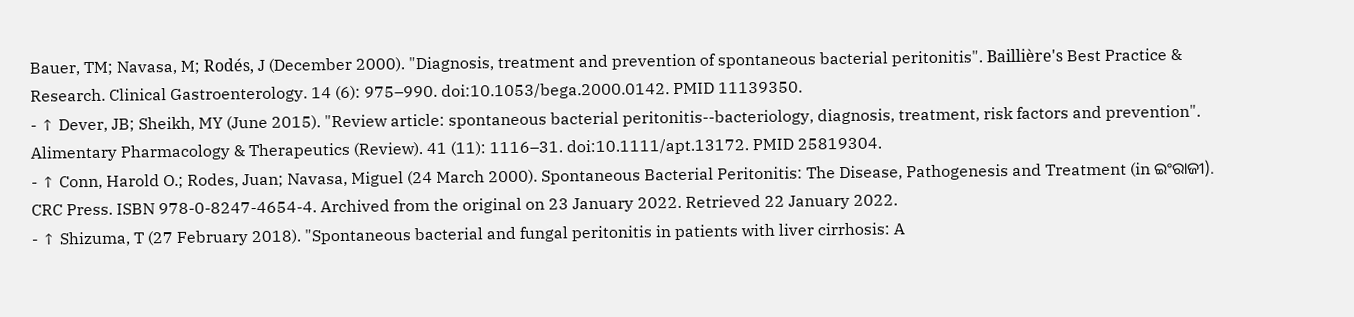Bauer, TM; Navasa, M; Rodés, J (December 2000). "Diagnosis, treatment and prevention of spontaneous bacterial peritonitis". Baillière's Best Practice & Research. Clinical Gastroenterology. 14 (6): 975–990. doi:10.1053/bega.2000.0142. PMID 11139350.
- ↑ Dever, JB; Sheikh, MY (June 2015). "Review article: spontaneous bacterial peritonitis--bacteriology, diagnosis, treatment, risk factors and prevention". Alimentary Pharmacology & Therapeutics (Review). 41 (11): 1116–31. doi:10.1111/apt.13172. PMID 25819304.
- ↑ Conn, Harold O.; Rodes, Juan; Navasa, Miguel (24 March 2000). Spontaneous Bacterial Peritonitis: The Disease, Pathogenesis and Treatment (in ଇଂରାଜୀ). CRC Press. ISBN 978-0-8247-4654-4. Archived from the original on 23 January 2022. Retrieved 22 January 2022.
- ↑ Shizuma, T (27 February 2018). "Spontaneous bacterial and fungal peritonitis in patients with liver cirrhosis: A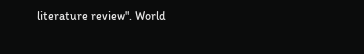literature review". World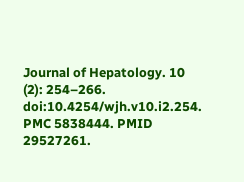Journal of Hepatology. 10 (2): 254–266. doi:10.4254/wjh.v10.i2.254. PMC 5838444. PMID 29527261.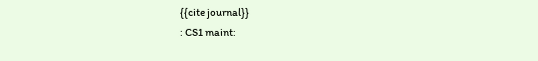{{cite journal}}
: CS1 maint: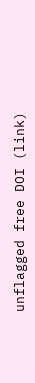unflagged free DOI (link)